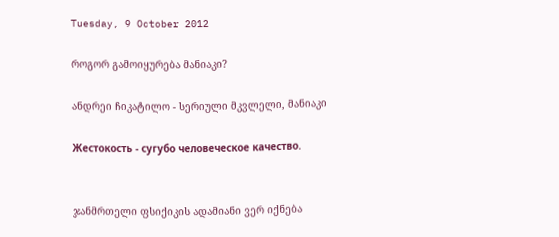Tuesday, 9 October 2012

როგორ გამოიყურება მანიაკი?

ანდრეი ჩიკატილო - სერიული მკვლელი, მანიაკი

Жестокость - сугубо человеческое качество.


ჯანმრთელი ფსიქიკის ადამიანი ვერ იქნება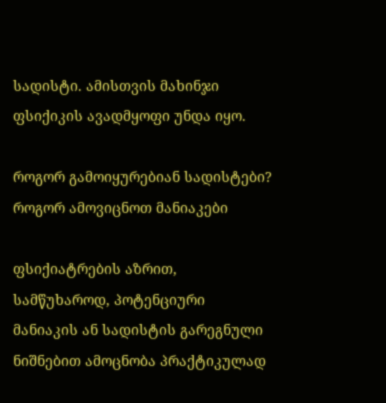სადისტი. ამისთვის მახინჯი ფსიქიკის ავადმყოფი უნდა იყო.

როგორ გამოიყურებიან სადისტები?
როგორ ამოვიცნოთ მანიაკები

ფსიქიატრების აზრით, სამწუხაროდ, პოტენციური მანიაკის ან სადისტის გარეგნული ნიშნებით ამოცნობა პრაქტიკულად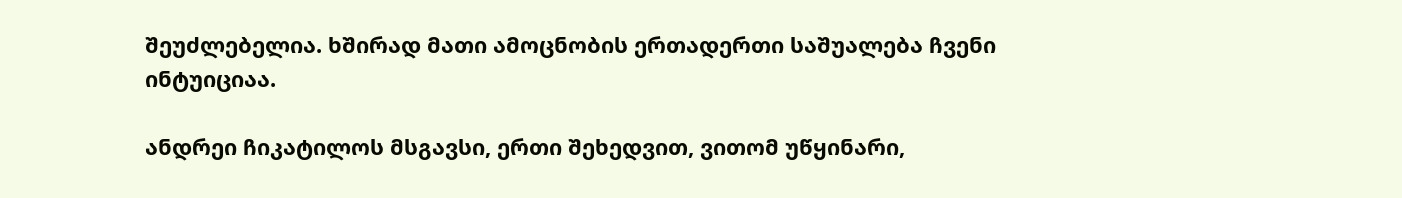შეუძლებელია. ხშირად მათი ამოცნობის ერთადერთი საშუალება ჩვენი ინტუიციაა.

ანდრეი ჩიკატილოს მსგავსი, ერთი შეხედვით, ვითომ უწყინარი,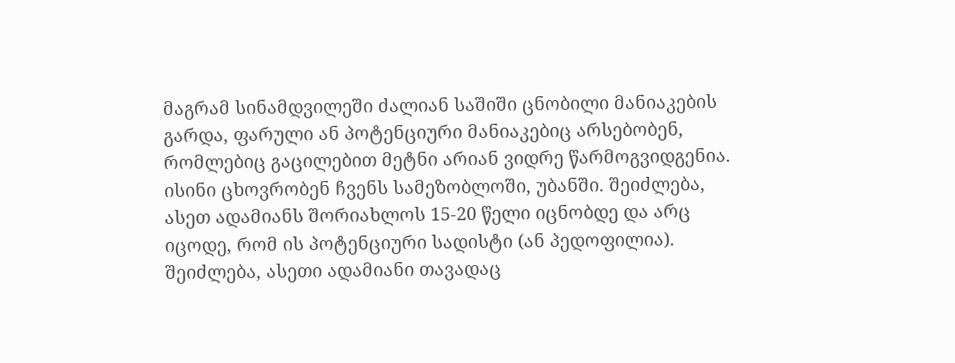მაგრამ სინამდვილეში ძალიან საშიში ცნობილი მანიაკების გარდა, ფარული ან პოტენციური მანიაკებიც არსებობენ, რომლებიც გაცილებით მეტნი არიან ვიდრე წარმოგვიდგენია. ისინი ცხოვრობენ ჩვენს სამეზობლოში, უბანში. შეიძლება, ასეთ ადამიანს შორიახლოს 15-20 წელი იცნობდე და არც იცოდე, რომ ის პოტენციური სადისტი (ან პედოფილია). შეიძლება, ასეთი ადამიანი თავადაც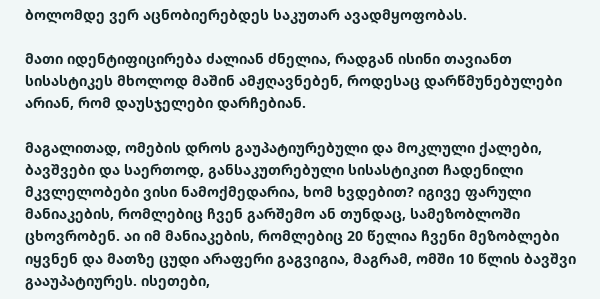ბოლომდე ვერ აცნობიერებდეს საკუთარ ავადმყოფობას.

მათი იდენტიფიცირება ძალიან ძნელია, რადგან ისინი თავიანთ სისასტიკეს მხოლოდ მაშინ ამჟღავნებენ, როდესაც დარწმუნებულები არიან, რომ დაუსჯელები დარჩებიან.

მაგალითად, ომების დროს გაუპატიურებული და მოკლული ქალები, ბავშვები და საერთოდ, განსაკუთრებული სისასტიკით ჩადენილი მკვლელობები ვისი ნამოქმედარია, ხომ ხვდებით? იგივე ფარული მანიაკების, რომლებიც ჩვენ გარშემო ან თუნდაც, სამეზობლოში ცხოვრობენ. აი იმ მანიაკების, რომლებიც 20 წელია ჩვენი მეზობლები იყვნენ და მათზე ცუდი არაფერი გაგვიგია, მაგრამ, ომში 10 წლის ბავშვი გააუპატიურეს. ისეთები,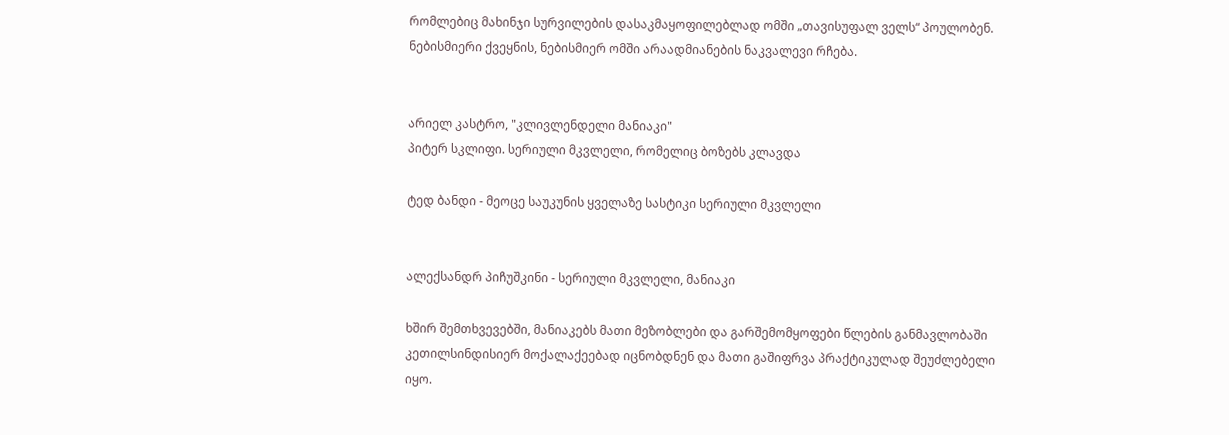რომლებიც მახინჯი სურვილების დასაკმაყოფილებლად ომში „თავისუფალ ველს“ პოულობენ. ნებისმიერი ქვეყნის, ნებისმიერ ომში არაადმიანების ნაკვალევი რჩება.


არიელ კასტრო, "კლივლენდელი მანიაკი"
პიტერ სკლიფი. სერიული მკვლელი, რომელიც ბოზებს კლავდა

ტედ ბანდი - მეოცე საუკუნის ყველაზე სასტიკი სერიული მკვლელი


ალექსანდრ პიჩუშკინი - სერიული მკვლელი, მანიაკი

ხშირ შემთხვევებში, მანიაკებს მათი მეზობლები და გარშემომყოფები წლების განმავლობაში კეთილსინდისიერ მოქალაქეებად იცნობდნენ და მათი გაშიფრვა პრაქტიკულად შეუძლებელი იყო.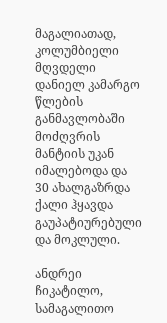მაგალიათად, კოლუმბიელი მღვდელი დანიელ კამარგო წლების განმავლობაში მოძღვრის მანტიის უკან იმალებოდა და 30 ახალგაზრდა ქალი ჰყავდა გაუპატიურებული და მოკლული.

ანდრეი ჩიკატილო, სამაგალითო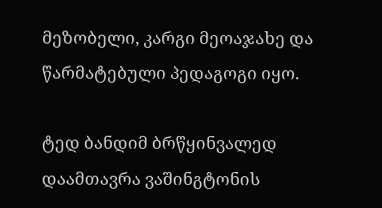მეზობელი, კარგი მეოაჯახე და წარმატებული პედაგოგი იყო.

ტედ ბანდიმ ბრწყინვალედ დაამთავრა ვაშინგტონის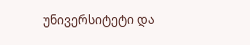უნივერსიტეტი და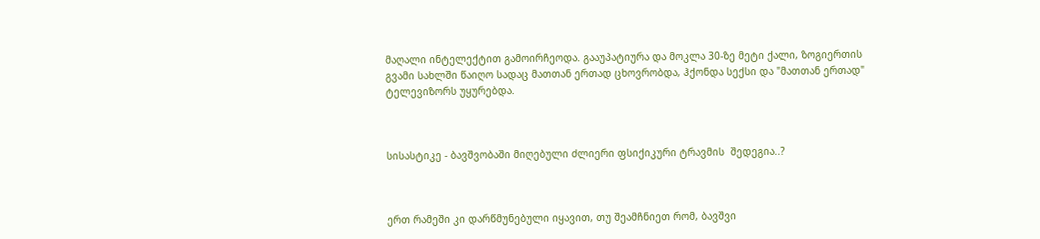მაღალი ინტელექტით გამოირჩეოდა. გააუპატიურა და მოკლა 30-ზე მეტი ქალი, ზოგიერთის გვამი სახლში წაიღო სადაც მათთან ერთად ცხოვრობდა, ჰქონდა სექსი და "მათთან ერთად" ტელევიზორს უყურებდა.



სისასტიკე - ბავშვობაში მიღებული ძლიერი ფსიქიკური ტრავმის  შედეგია..?



ერთ რამეში კი დარწმუნებული იყავით, თუ შეამჩნიეთ რომ, ბავშვი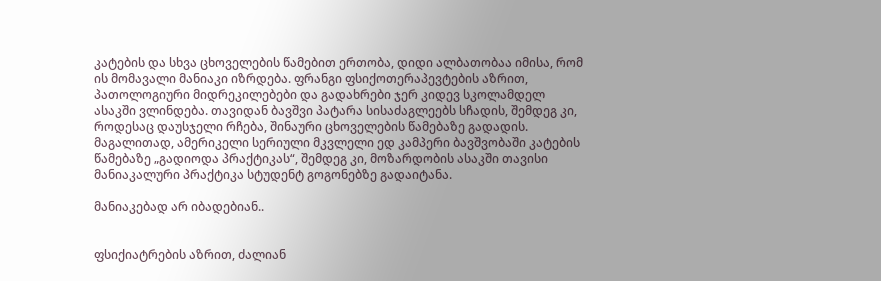კატების და სხვა ცხოველების წამებით ერთობა, დიდი ალბათობაა იმისა, რომ ის მომავალი მანიაკი იზრდება. ფრანგი ფსიქოთერაპევტების აზრით, პათოლოგიური მიდრეკილებები და გადახრები ჯერ კიდევ სკოლამდელ ასაკში ვლინდება. თავიდან ბავშვი პატარა სისაძაგლეებს სჩადის, შემდეგ კი, როდესაც დაუსჯელი რჩება, შინაური ცხოველების წამებაზე გადადის. მაგალითად, ამერიკელი სერიული მკვლელი ედ კამპერი ბავშვობაში კატების წამებაზე „გადიოდა პრაქტიკას“, შემდეგ კი, მოზარდობის ასაკში თავისი მანიაკალური პრაქტიკა სტუდენტ გოგონებზე გადაიტანა.

მანიაკებად არ იბადებიან..


ფსიქიატრების აზრით, ძალიან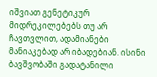იშვიათ გენეტიკურ მიდრეკილებებს თუ არ ჩავთვლით, ადამიანები მანიაკებად არ იბადებიან. ისინი ბავშვობაში გადატანილი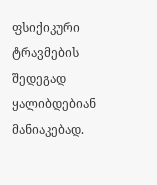ფსიქიკური ტრავმების შედეგად ყალიბდებიან მანიაკებად.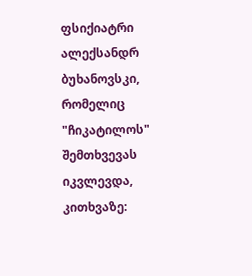ფსიქიატრი ალექსანდრ ბუხანოვსკი, რომელიც "ჩიკატილოს" შემთხვევას იკვლევდა, კითხვაზე: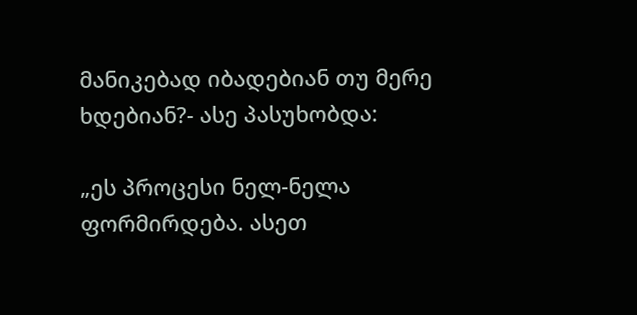მანიკებად იბადებიან თუ მერე ხდებიან?- ასე პასუხობდა:

„ეს პროცესი ნელ-ნელა ფორმირდება. ასეთ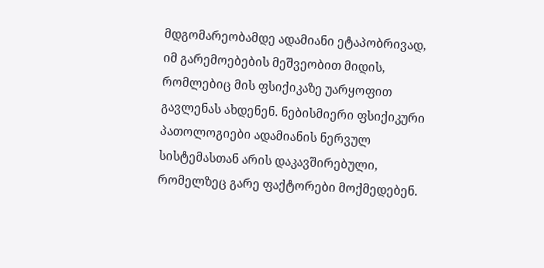მდგომარეობამდე ადამიანი ეტაპობრივად, იმ გარემოებების მეშვეობით მიდის, რომლებიც მის ფსიქიკაზე უარყოფით გავლენას ახდენენ. ნებისმიერი ფსიქიკური პათოლოგიები ადამიანის ნერვულ სისტემასთან არის დაკავშირებული, რომელზეც გარე ფაქტორები მოქმედებენ.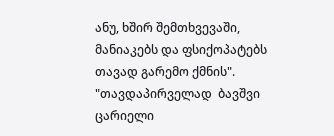ანუ, ხშირ შემთხვევაში, მანიაკებს და ფსიქოპატებს თავად გარემო ქმნის". "თავდაპირველად  ბავშვი ცარიელი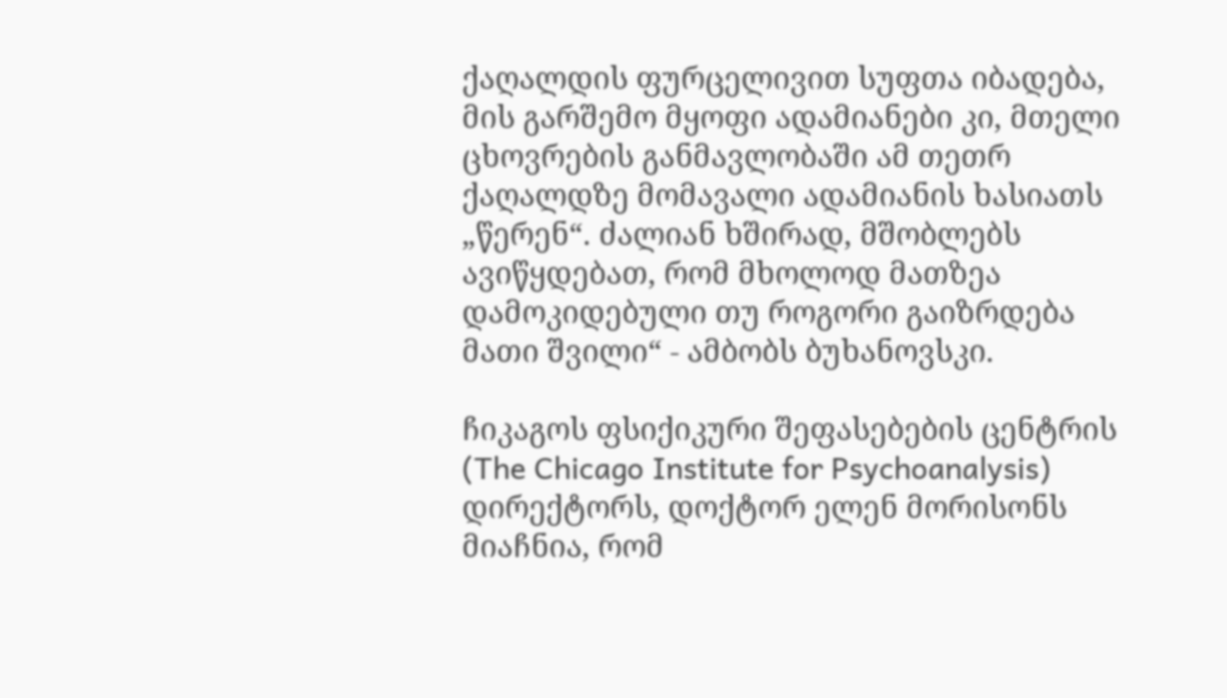ქაღალდის ფურცელივით სუფთა იბადება, მის გარშემო მყოფი ადამიანები კი, მთელი ცხოვრების განმავლობაში ამ თეთრ ქაღალდზე მომავალი ადამიანის ხასიათს „წერენ“. ძალიან ხშირად, მშობლებს ავიწყდებათ, რომ მხოლოდ მათზეა დამოკიდებული თუ როგორი გაიზრდება მათი შვილი“ - ამბობს ბუხანოვსკი.

ჩიკაგოს ფსიქიკური შეფასებების ცენტრის (The Chicago Institute for Psychoanalysis) დირექტორს, დოქტორ ელენ მორისონს მიაჩნია, რომ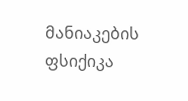მანიაკების ფსიქიკა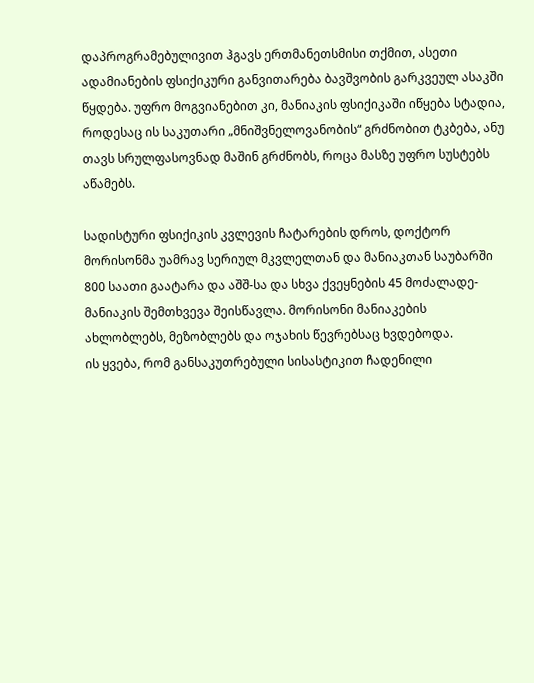დაპროგრამებულივით ჰგავს ერთმანეთსმისი თქმით, ასეთი ადამიანების ფსიქიკური განვითარება ბავშვობის გარკვეულ ასაკში წყდება. უფრო მოგვიანებით კი, მანიაკის ფსიქიკაში იწყება სტადია, როდესაც ის საკუთარი „მნიშვნელოვანობის“ გრძნობით ტკბება, ანუ თავს სრულფასოვნად მაშინ გრძნობს, როცა მასზე უფრო სუსტებს აწამებს.

სადისტური ფსიქიკის კვლევის ჩატარების დროს, დოქტორ მორისონმა უამრავ სერიულ მკვლელთან და მანიაკთან საუბარში 800 საათი გაატარა და აშშ-სა და სხვა ქვეყნების 45 მოძალადე-მანიაკის შემთხვევა შეისწავლა. მორისონი მანიაკების ახლობლებს, მეზობლებს და ოჯახის წევრებსაც ხვდებოდა.
ის ყვება, რომ განსაკუთრებული სისასტიკით ჩადენილი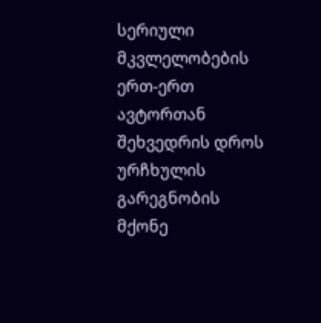სერიული მკვლელობების ერთ-ერთ ავტორთან შეხვედრის დროს ურჩხულის გარეგნობის მქონე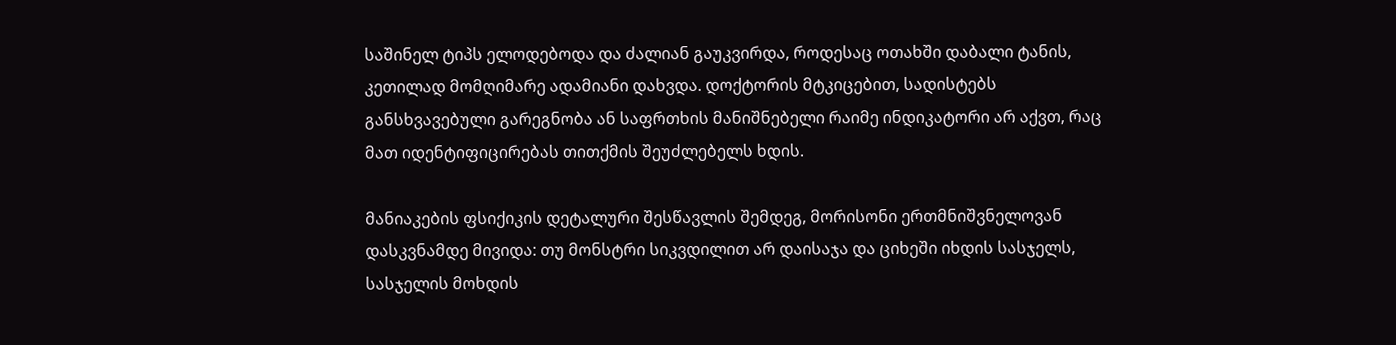საშინელ ტიპს ელოდებოდა და ძალიან გაუკვირდა, როდესაც ოთახში დაბალი ტანის, კეთილად მომღიმარე ადამიანი დახვდა. დოქტორის მტკიცებით, სადისტებს განსხვავებული გარეგნობა ან საფრთხის მანიშნებელი რაიმე ინდიკატორი არ აქვთ, რაც მათ იდენტიფიცირებას თითქმის შეუძლებელს ხდის.

მანიაკების ფსიქიკის დეტალური შესწავლის შემდეგ, მორისონი ერთმნიშვნელოვან დასკვნამდე მივიდა: თუ მონსტრი სიკვდილით არ დაისაჯა და ციხეში იხდის სასჯელს, სასჯელის მოხდის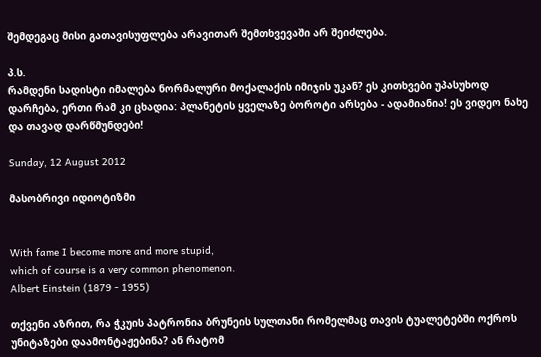შემდეგაც მისი გათავისუფლება არავითარ შემთხვევაში არ შეიძლება.

პ.ს.
რამდენი სადისტი იმალება ნორმალური მოქალაქის იმიჯის უკან? ეს კითხვები უპასუხოდ დარჩება, ერთი რამ კი ცხადია: პლანეტის ყველაზე ბოროტი არსება - ადამიანია! ეს ვიდეო ნახე და თავად დარწმუნდები!

Sunday, 12 August 2012

მასობრივი იდიოტიზმი


With fame I become more and more stupid,
which of course is a very common phenomenon.
Albert Einstein (1879 - 1955)

თქვენი აზრით, რა ჭკუის პატრონია ბრუნეის სულთანი რომელმაც თავის ტუალეტებში ოქროს უნიტაზები დაამონტაჟებინა? ან რატომ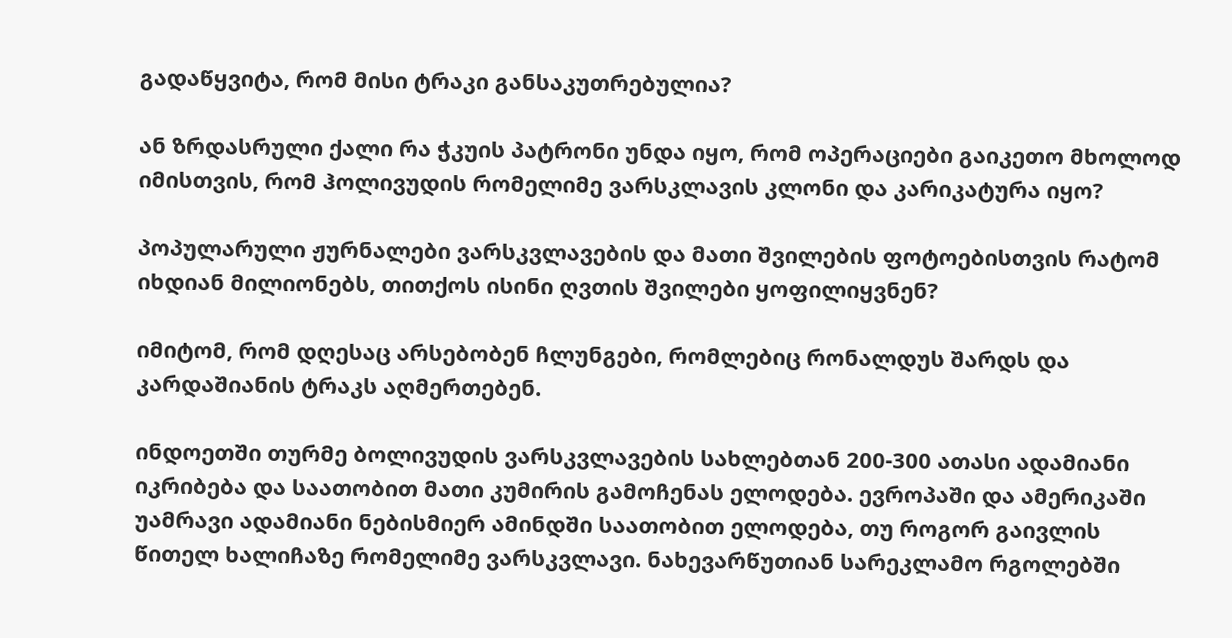გადაწყვიტა, რომ მისი ტრაკი განსაკუთრებულია?

ან ზრდასრული ქალი რა ჭკუის პატრონი უნდა იყო, რომ ოპერაციები გაიკეთო მხოლოდ იმისთვის, რომ ჰოლივუდის რომელიმე ვარსკლავის კლონი და კარიკატურა იყო?

პოპულარული ჟურნალები ვარსკვლავების და მათი შვილების ფოტოებისთვის რატომ იხდიან მილიონებს, თითქოს ისინი ღვთის შვილები ყოფილიყვნენ?

იმიტომ, რომ დღესაც არსებობენ ჩლუნგები, რომლებიც რონალდუს შარდს და კარდაშიანის ტრაკს აღმერთებენ.

ინდოეთში თურმე ბოლივუდის ვარსკვლავების სახლებთან 200-300 ათასი ადამიანი იკრიბება და საათობით მათი კუმირის გამოჩენას ელოდება. ევროპაში და ამერიკაში უამრავი ადამიანი ნებისმიერ ამინდში საათობით ელოდება, თუ როგორ გაივლის წითელ ხალიჩაზე რომელიმე ვარსკვლავი. ნახევარწუთიან სარეკლამო რგოლებში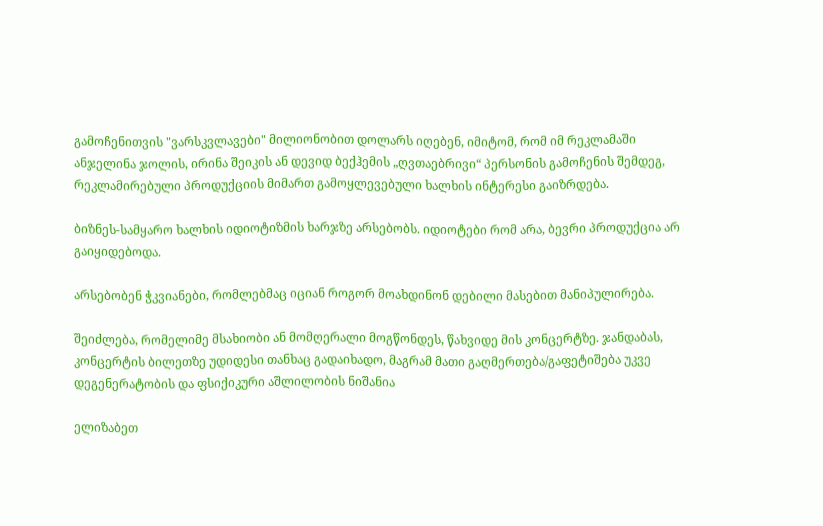გამოჩენითვის "ვარსკვლავები" მილიონობით დოლარს იღებენ, იმიტომ, რომ იმ რეკლამაში ანჯელინა ჯოლის, ირინა შეიკის ან დევიდ ბექჰემის „ღვთაებრივი“ პერსონის გამოჩენის შემდეგ, რეკლამირებული პროდუქციის მიმართ გამოყლევებული ხალხის ინტერესი გაიზრდება.

ბიზნეს-სამყარო ხალხის იდიოტიზმის ხარჯზე არსებობს. იდიოტები რომ არა, ბევრი პროდუქცია არ გაიყიდებოდა.

არსებობენ ჭკვიანები, რომლებმაც იციან როგორ მოახდინონ დებილი მასებით მანიპულირება.

შეიძლება, რომელიმე მსახიობი ან მომღერალი მოგწონდეს, წახვიდე მის კონცერტზე. ჯანდაბას, კონცერტის ბილეთზე უდიდესი თანხაც გადაიხადო, მაგრამ მათი გაღმერთება/გაფეტიშება უკვე დეგენერატობის და ფსიქიკური აშლილობის ნიშანია

ელიზაბეთ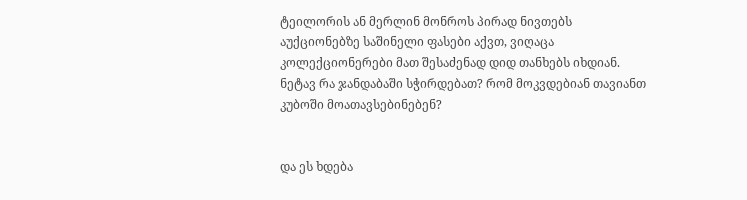ტეილორის ან მერლინ მონროს პირად ნივთებს აუქციონებზე საშინელი ფასები აქვთ, ვიღაცა კოლექციონერები მათ შესაძენად დიდ თანხებს იხდიან. ნეტავ რა ჯანდაბაში სჭირდებათ? რომ მოკვდებიან თავიანთ კუბოში მოათავსებინებენ?


და ეს ხდება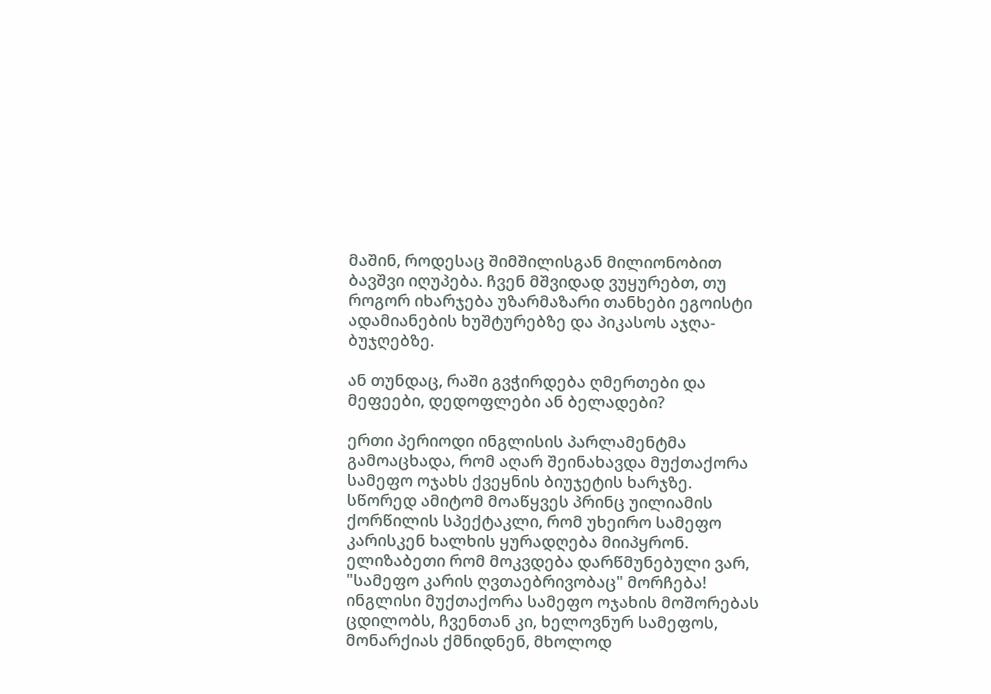მაშინ, როდესაც შიმშილისგან მილიონობით ბავშვი იღუპება. ჩვენ მშვიდად ვუყურებთ, თუ როგორ იხარჯება უზარმაზარი თანხები ეგოისტი ადამიანების ხუშტურებზე და პიკასოს აჯღა-ბუჯღებზე.

ან თუნდაც, რაში გვჭირდება ღმერთები და მეფეები, დედოფლები ან ბელადები?

ერთი პერიოდი ინგლისის პარლამენტმა გამოაცხადა, რომ აღარ შეინახავდა მუქთაქორა სამეფო ოჯახს ქვეყნის ბიუჯეტის ხარჯზე. სწორედ ამიტომ მოაწყვეს პრინც უილიამის ქორწილის სპექტაკლი, რომ უხეირო სამეფო კარისკენ ხალხის ყურადღება მიიპყრონ. ელიზაბეთი რომ მოკვდება დარწმუნებული ვარ, "სამეფო კარის ღვთაებრივობაც" მორჩება! ინგლისი მუქთაქორა სამეფო ოჯახის მოშორებას ცდილობს, ჩვენთან კი, ხელოვნურ სამეფოს, მონარქიას ქმნიდნენ, მხოლოდ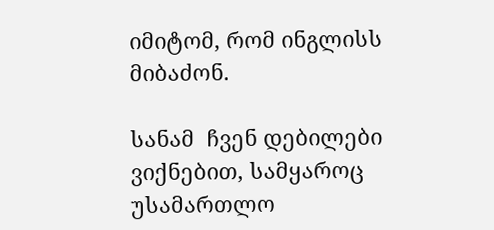იმიტომ, რომ ინგლისს მიბაძონ.

სანამ  ჩვენ დებილები ვიქნებით, სამყაროც უსამართლო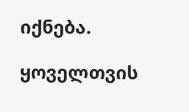იქნება.

ყოველთვის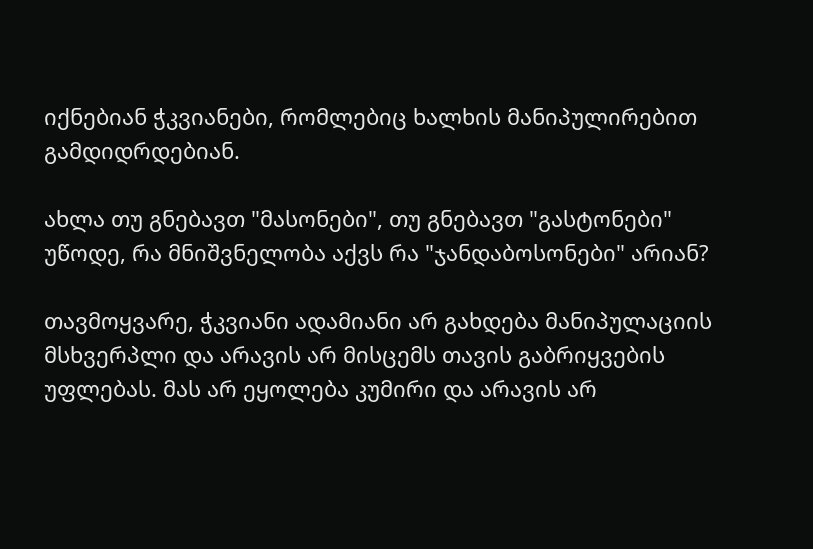იქნებიან ჭკვიანები, რომლებიც ხალხის მანიპულირებით გამდიდრდებიან.

ახლა თუ გნებავთ "მასონები", თუ გნებავთ "გასტონები" უწოდე, რა მნიშვნელობა აქვს რა "ჯანდაბოსონები" არიან?

თავმოყვარე, ჭკვიანი ადამიანი არ გახდება მანიპულაციის მსხვერპლი და არავის არ მისცემს თავის გაბრიყვების უფლებას. მას არ ეყოლება კუმირი და არავის არ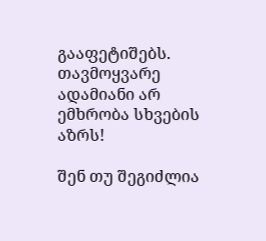გააფეტიშებს. თავმოყვარე ადამიანი არ ემხრობა სხვების აზრს!

შენ თუ შეგიძლია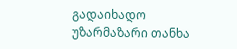გადაიხადო უზარმაზარი თანხა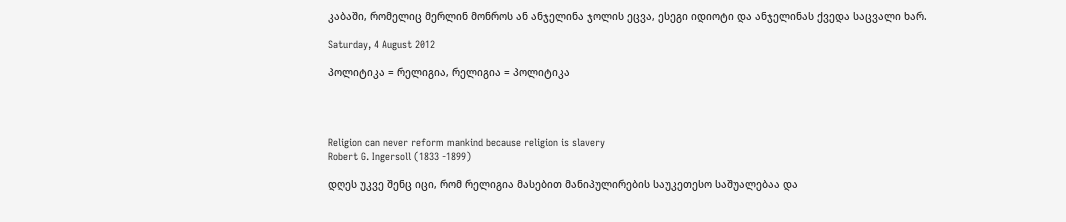კაბაში, რომელიც მერლინ მონროს ან ანჯელინა ჯოლის ეცვა, ესეგი იდიოტი და ანჯელინას ქვედა საცვალი ხარ.

Saturday, 4 August 2012

პოლიტიკა = რელიგია, რელიგია = პოლიტიკა




Religion can never reform mankind because religion is slavery
Robert G. Ingersoll (1833 -1899)

დღეს უკვე შენც იცი, რომ რელიგია მასებით მანიპულირების საუკეთესო საშუალებაა და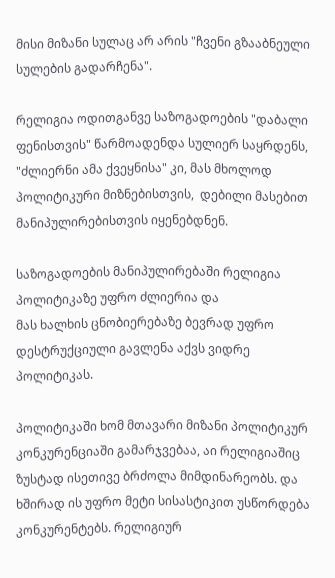მისი მიზანი სულაც არ არის "ჩვენი გზააბნეული სულების გადარჩენა".

რელიგია ოდითგანვე საზოგადოების "დაბალი ფენისთვის" წარმოადენდა სულიერ საყრდენს, "ძლიერნი ამა ქვეყნისა" კი, მას მხოლოდ პოლიტიკური მიზნებისთვის,  დებილი მასებით მანიპულირებისთვის იყენებდნენ.

საზოგადოების მანიპულირებაში რელიგია პოლიტიკაზე უფრო ძლიერია და
მას ხალხის ცნობიერებაზე ბევრად უფრო დესტრუქციული გავლენა აქვს ვიდრე პოლიტიკას.

პოლიტიკაში ხომ მთავარი მიზანი პოლიტიკურ კონკურენციაში გამარჯვებაა, აი რელიგიაშიც ზუსტად ისეთივე ბრძოლა მიმდინარეობს. და ხშირად ის უფრო მეტი სისასტიკით უსწორდება კონკურენტებს. რელიგიურ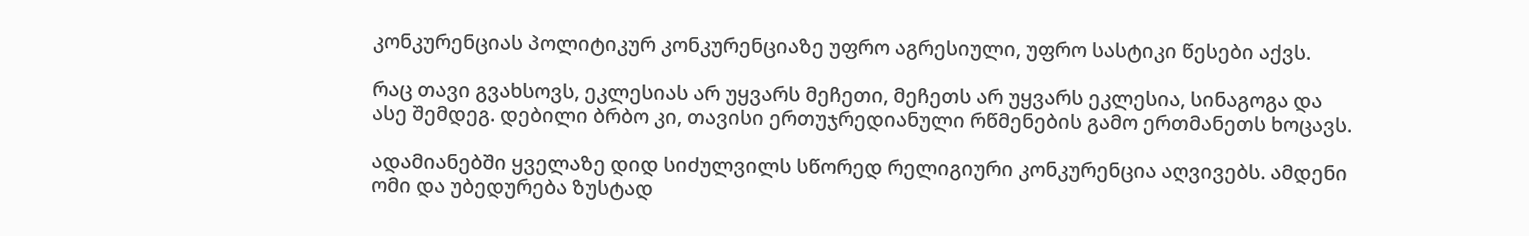კონკურენციას პოლიტიკურ კონკურენციაზე უფრო აგრესიული, უფრო სასტიკი წესები აქვს.

რაც თავი გვახსოვს, ეკლესიას არ უყვარს მეჩეთი, მეჩეთს არ უყვარს ეკლესია, სინაგოგა და ასე შემდეგ. დებილი ბრბო კი, თავისი ერთუჯრედიანული რწმენების გამო ერთმანეთს ხოცავს.

ადამიანებში ყველაზე დიდ სიძულვილს სწორედ რელიგიური კონკურენცია აღვივებს. ამდენი ომი და უბედურება ზუსტად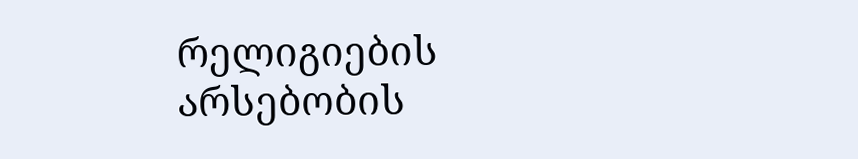რელიგიების არსებობის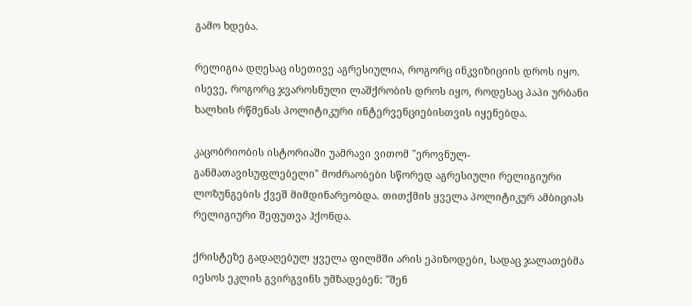გამო ხდება.

რელიგია დღესაც ისეთივე აგრესიულია, როგორც ინკვიზიციის დროს იყო. ისევე, როგორც ჯვაროსნული ლაშქრობის დროს იყო, როდესაც პაპი ურბანი ხალხის რწმენას პოლიტიკური ინტერვენციებისთვის იყენებდა.

კაცობრიობის ისტორიაში უამრავი ვითომ "ეროვნულ-განმათავისუფლებელი" მოძრაობები სწორედ აგრესიული რელიგიური ლოზუნგების ქვეშ მიმდინარეობდა. თითქმის ყველა პოლიტიკურ ამბიციას რელიგიური შეფუთვა ჰქონდა.

ქრისტეზე გადაღებულ ყველა ფილმში არის ეპიზოდები, სადაც ჯალათებმა იესოს ეკლის გვირგვინს უმზადებენ: "შენ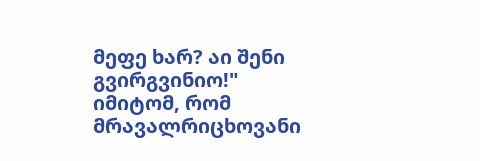მეფე ხარ? აი შენი გვირგვინიო!" იმიტომ, რომ მრავალრიცხოვანი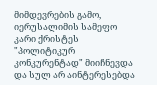მიმდევრების გამო, იერუსალიმის სამეფო კარი ქრისტეს "პოლიტიკურ კონკურენტად" მიიჩნევდა და სულ არ აინტერესებდა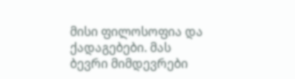მისი ფილოსოფია და ქადაგებები. მას ბევრი მიმდევრები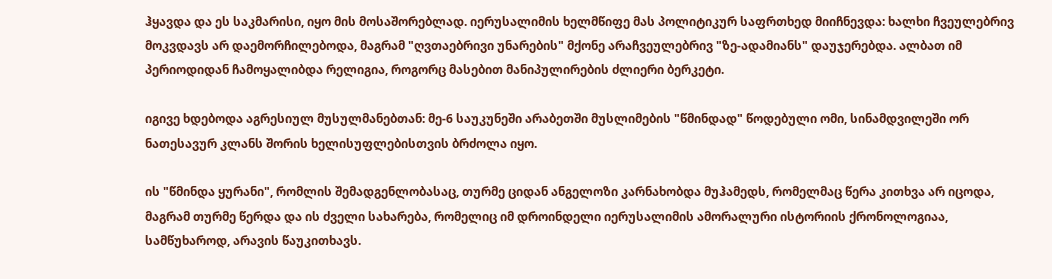ჰყავდა და ეს საკმარისი, იყო მის მოსაშორებლად. იერუსალიმის ხელმწიფე მას პოლიტიკურ საფრთხედ მიიჩნევდა: ხალხი ჩვეულებრივ მოკვდავს არ დაემორჩილებოდა, მაგრამ "ღვთაებრივი უნარების" მქონე არაჩვეულებრივ "ზე-ადამიანს" დაუჯერებდა. ალბათ იმ პერიოდიდან ჩამოყალიბდა რელიგია, როგორც მასებით მანიპულირების ძლიერი ბერკეტი.

იგივე ხდებოდა აგრესიულ მუსულმანებთან: მე-6 საუკუნეში არაბეთში მუსლიმების "წმინდად" წოდებული ომი, სინამდვილეში ორ ნათესავურ კლანს შორის ხელისუფლებისთვის ბრძოლა იყო.

ის "წმინდა ყურანი", რომლის შემადგენლობასაც, თურმე ციდან ანგელოზი კარნახობდა მუჰამედს, რომელმაც წერა კითხვა არ იცოდა, მაგრამ თურმე წერდა და ის ძველი სახარება, რომელიც იმ დროინდელი იერუსალიმის ამორალური ისტორიის ქრონოლოგიაა, სამწუხაროდ, არავის წაუკითხავს.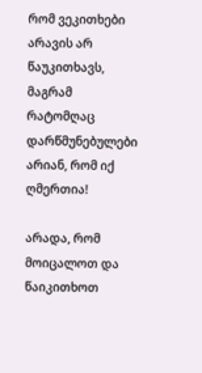რომ ვეკითხები არავის არ წაუკითხავს, მაგრამ რატომღაც დარწმუნებულები არიან, რომ იქ ღმერთია!

არადა, რომ მოიცალოთ და წაიკითხოთ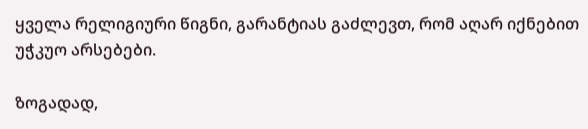ყველა რელიგიური წიგნი, გარანტიას გაძლევთ, რომ აღარ იქნებით უჭკუო არსებები.

ზოგადად,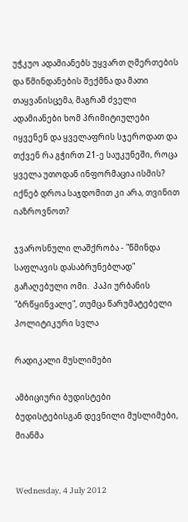უჭკუო ადამიანებს უყვართ ღმერთების და წმინდანების შექმნა და მათი თაყვანისცემა, მაგრამ ძველი ადამიანები ხომ პრიმიტიულები იყვენენ და ყველაფრის სჯეროდათ და თქვენ რა გჭირთ 21-ე საუკუნეში, როცა ყველა უთოდან ინფორმაცია ისმის? იქნებ დროა საჯდომით კი არა, თვინით იაზროვნოთ?

ჯვაროსნული ლაშქრობა - "წმინდა საფლავის დასაბრუნებლად" გაჩაღებული ომი.  პაპი ურბანის "ბრწყინვალე", თუმცა წარუმატებელი პოლიტიკური სვლა

რადიკალი მუსლიმები

ამბიციური ბუდისტები
ბუდისტებისგან დევნილი მუსლიმები, მიანმა


Wednesday, 4 July 2012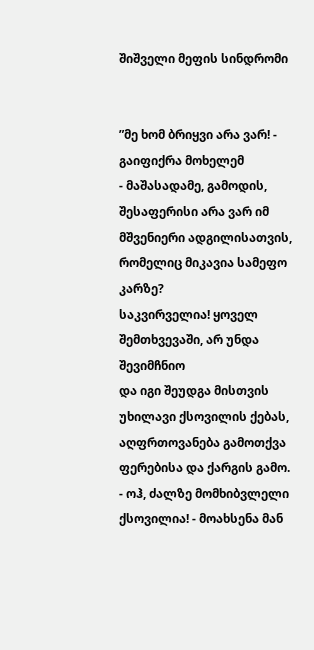შიშველი მეფის სინდრომი


”მე ხომ ბრიყვი არა ვარ! - გაიფიქრა მოხელემ
- მაშასადამე, გამოდის, შესაფერისი არა ვარ იმ მშვენიერი ადგილისათვის,
რომელიც მიკავია სამეფო კარზე?
საკვირველია! ყოველ შემთხვევაში, არ უნდა შევიმჩნიო
და იგი შეუდგა მისთვის უხილავი ქსოვილის ქებას,
აღფრთოვანება გამოთქვა ფერებისა და ქარგის გამო.
- ოჰ, ძალზე მომხიბვლელი ქსოვილია! - მოახსენა მან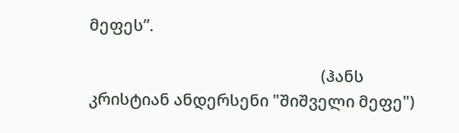მეფეს”.

                                                          (ჰანს კრისტიან ანდერსენი "შიშველი მეფე")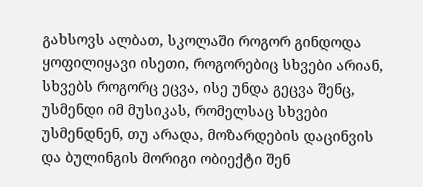გახსოვს ალბათ, სკოლაში როგორ გინდოდა ყოფილიყავი ისეთი, როგორებიც სხვები არიან, სხვებს როგორც ეცვა, ისე უნდა გეცვა შენც, უსმენდი იმ მუსიკას, რომელსაც სხვები უსმენდნენ, თუ არადა, მოზარდების დაცინვის და ბულინგის მორიგი ობიექტი შენ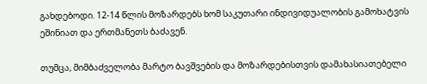გახდებოდი. 12-14 წლის მოზარდებს ხომ საკუთარი ინდივიდუალობის გამოხატვის ეშინიათ და ერთმანეთს ბაძავენ.

თუმცა, მიმბაძველობა მარტო ბავშვების და მოზარდებისთვის დამახასიათებელი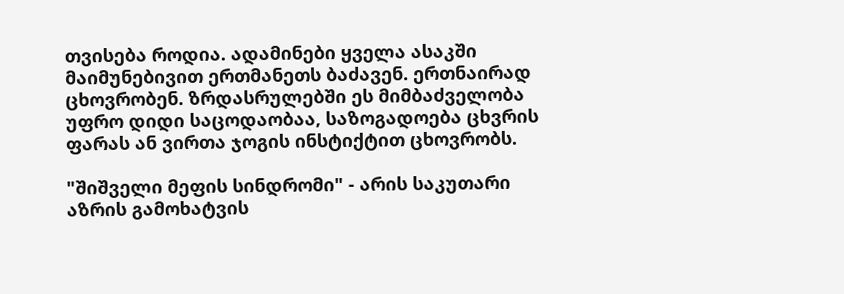თვისება როდია. ადამინები ყველა ასაკში მაიმუნებივით ერთმანეთს ბაძავენ. ერთნაირად ცხოვრობენ. ზრდასრულებში ეს მიმბაძველობა უფრო დიდი საცოდაობაა, საზოგადოება ცხვრის ფარას ან ვირთა ჯოგის ინსტიქტით ცხოვრობს.

"შიშველი მეფის სინდრომი" - არის საკუთარი აზრის გამოხატვის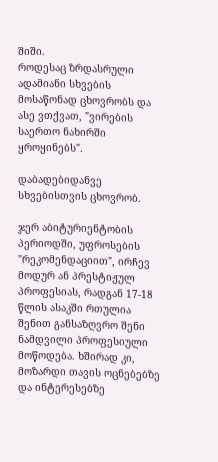შიში.
როდესაც ზრდასრული ადამიანი სხვების მოსაწონად ცხოვრობს და ასე ვთქვათ, "ვირების საერთო ნახირში ყროყინებს".

დაბადებიდანვე სხვებისთვის ცხოვრობ.

ჯერ აბიტურიენტობის პერიოდში, უფროსების "რეკომენდაციით", ირჩევ მოდურ ან პრესტიჟულ პროფესიას, რადგან 17-18 წლის ასაკში რთულია შენით განსაზღვრო შენი ნამდვილი პროფესიული მოწოდება. ხშირად კი, მოზარდი თავის ოცნებებზე და ინტერესებზე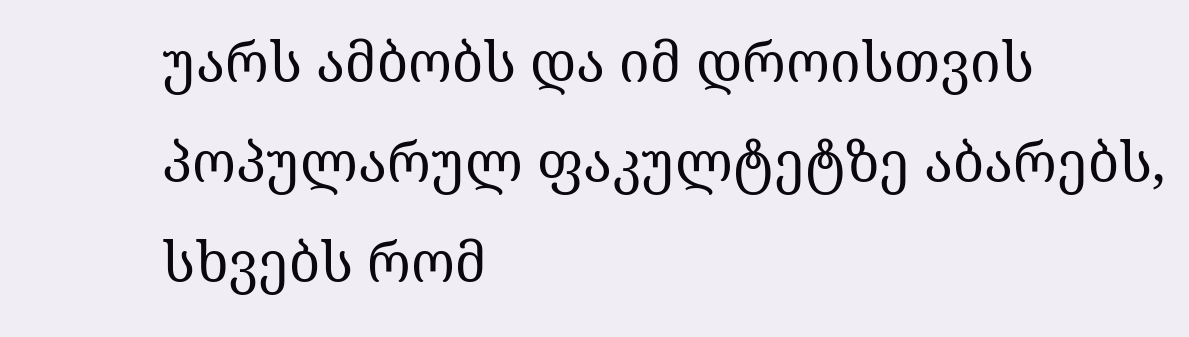უარს ამბობს და იმ დროისთვის პოპულარულ ფაკულტეტზე აბარებს, სხვებს რომ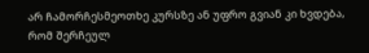არ ჩამორჩესმეოთხე კურსზე ან უფრო გვიან კი ხვდება, რომ შერჩეულ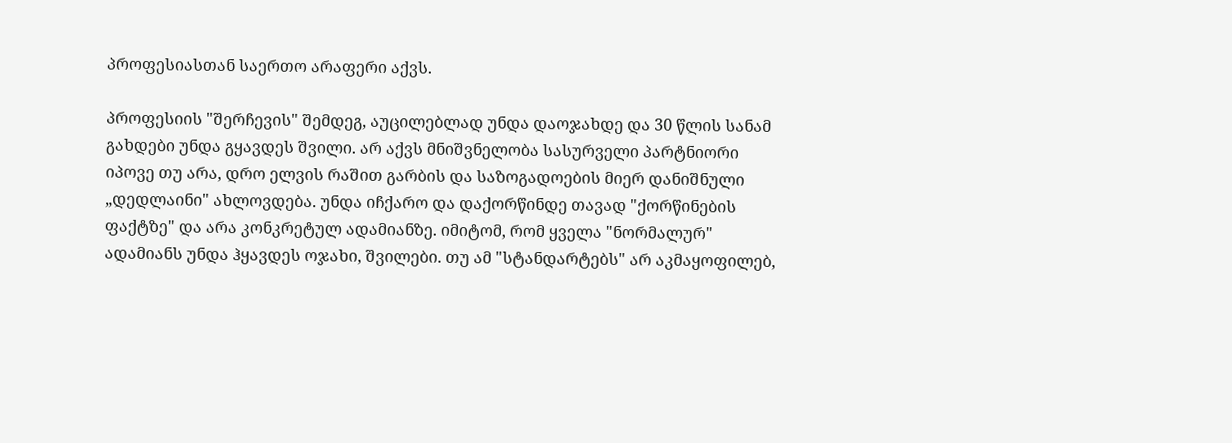პროფესიასთან საერთო არაფერი აქვს.

პროფესიის "შერჩევის" შემდეგ, აუცილებლად უნდა დაოჯახდე და 30 წლის სანამ გახდები უნდა გყავდეს შვილი. არ აქვს მნიშვნელობა სასურველი პარტნიორი იპოვე თუ არა, დრო ელვის რაშით გარბის და საზოგადოების მიერ დანიშნული „დედლაინი" ახლოვდება. უნდა იჩქარო და დაქორწინდე თავად "ქორწინების ფაქტზე" და არა კონკრეტულ ადამიანზე. იმიტომ, რომ ყველა "ნორმალურ" ადამიანს უნდა ჰყავდეს ოჯახი, შვილები. თუ ამ "სტანდარტებს" არ აკმაყოფილებ,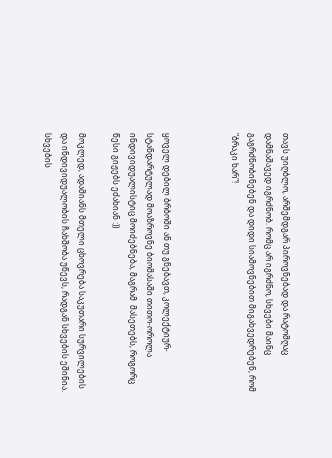თავს უიღბლო, არშემდგარ პიროვნებად და რატომღაც დამნაშავედ იგრძნობ. რომც არ იგრძნო, სხვები მაინც გაგრძნობინებენ და დიდი სიამოვნებით მიგახვედრებენ, რომ "ბრაკი ხარ"!



ყოველ დებილ ბრბოში ან თუ გნებავთ, კოლექტიურ-სტანდარტულად მოაზროვნე ბიომასაში თითო-ოროლა ინდივიდუალისტიც მოიძებნება, მაგრამ  მასეთებს, როგორც წესი გიჟებს ეძახიან :))

მოკლედ, ადამიანს მთელი ცხოვრება საკუთარი სურვილების და ინდივიდუალობის ჩახშობა უწევს, რადგან სხვების ეშინია. სხვების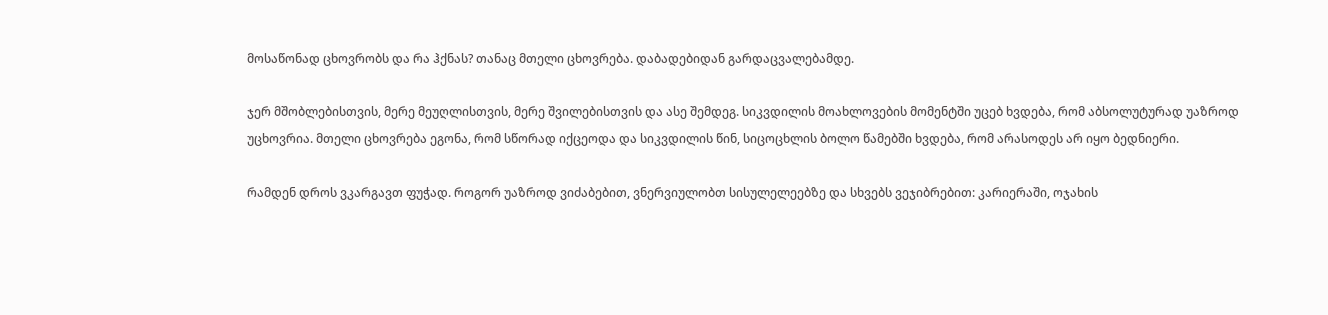მოსაწონად ცხოვრობს და რა ჰქნას? თანაც მთელი ცხოვრება. დაბადებიდან გარდაცვალებამდე.

ჯერ მშობლებისთვის, მერე მეუღლისთვის, მერე შვილებისთვის და ასე შემდეგ. სიკვდილის მოახლოვების მომენტში უცებ ხვდება, რომ აბსოლუტურად უაზროდ უცხოვრია. მთელი ცხოვრება ეგონა, რომ სწორად იქცეოდა და სიკვდილის წინ, სიცოცხლის ბოლო წამებში ხვდება, რომ არასოდეს არ იყო ბედნიერი.

რამდენ დროს ვკარგავთ ფუჭად. როგორ უაზროდ ვიძაბებით, ვნერვიულობთ სისულელეებზე და სხვებს ვეჯიბრებით: კარიერაში, ოჯახის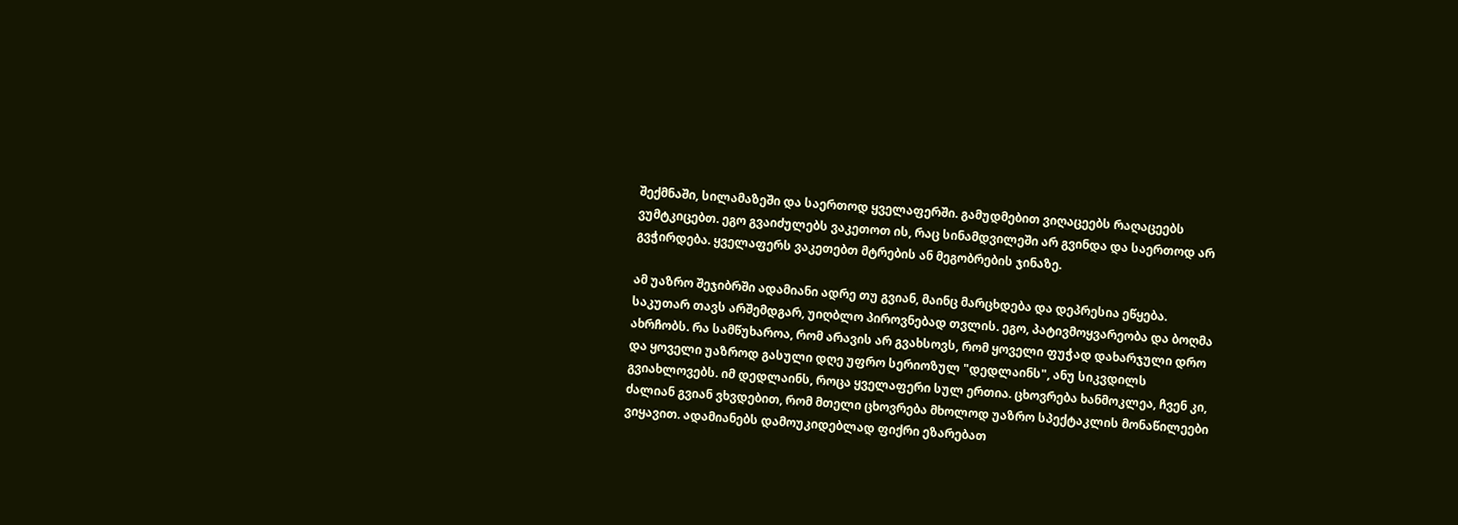შექმნაში, სილამაზეში და საერთოდ ყველაფერში. გამუდმებით ვიღაცეებს რაღაცეებს ვუმტკიცებთ. ეგო გვაიძულებს ვაკეთოთ ის, რაც სინამდვილეში არ გვინდა და საერთოდ არ გვჭირდება. ყველაფერს ვაკეთებთ მტრების ან მეგობრების ჯინაზე.

ამ უაზრო შეჯიბრში ადამიანი ადრე თუ გვიან, მაინც მარცხდება და დეპრესია ეწყება. საკუთარ თავს არშემდგარ, უიღბლო პიროვნებად თვლის. ეგო, პატივმოყვარეობა და ბოღმა ახრჩობს. რა სამწუხაროა, რომ არავის არ გვახსოვს, რომ ყოველი ფუჭად დახარჯული დრო და ყოველი უაზროდ გასული დღე უფრო სერიოზულ "დედლაინს", ანუ სიკვდილს გვიახლოვებს. იმ დედლაინს, როცა ყველაფერი სულ ერთია. ცხოვრება ხანმოკლეა, ჩვენ კი, ძალიან გვიან ვხვდებით, რომ მთელი ცხოვრება მხოლოდ უაზრო სპექტაკლის მონაწილეები ვიყავით. ადამიანებს დამოუკიდებლად ფიქრი ეზარებათ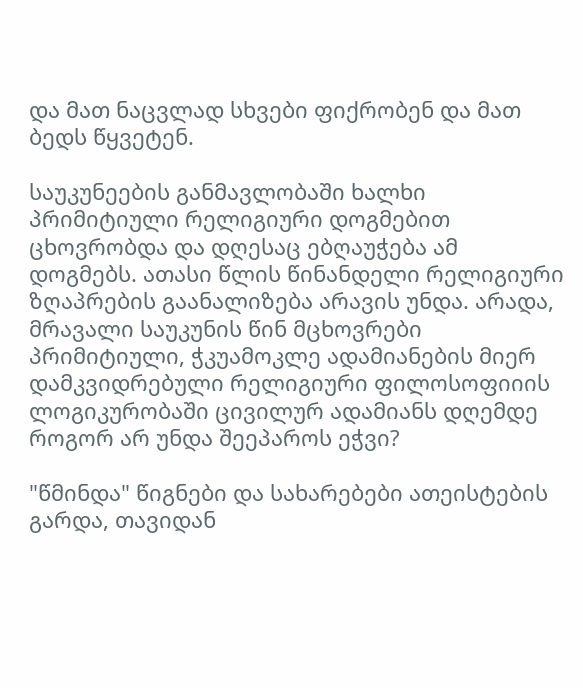და მათ ნაცვლად სხვები ფიქრობენ და მათ ბედს წყვეტენ.

საუკუნეების განმავლობაში ხალხი პრიმიტიული რელიგიური დოგმებით ცხოვრობდა და დღესაც ებღაუჭება ამ დოგმებს. ათასი წლის წინანდელი რელიგიური ზღაპრების გაანალიზება არავის უნდა. არადა, მრავალი საუკუნის წინ მცხოვრები პრიმიტიული, ჭკუამოკლე ადამიანების მიერ დამკვიდრებული რელიგიური ფილოსოფიიის ლოგიკურობაში ცივილურ ადამიანს დღემდე როგორ არ უნდა შეეპაროს ეჭვი?

"წმინდა" წიგნები და სახარებები ათეისტების გარდა, თავიდან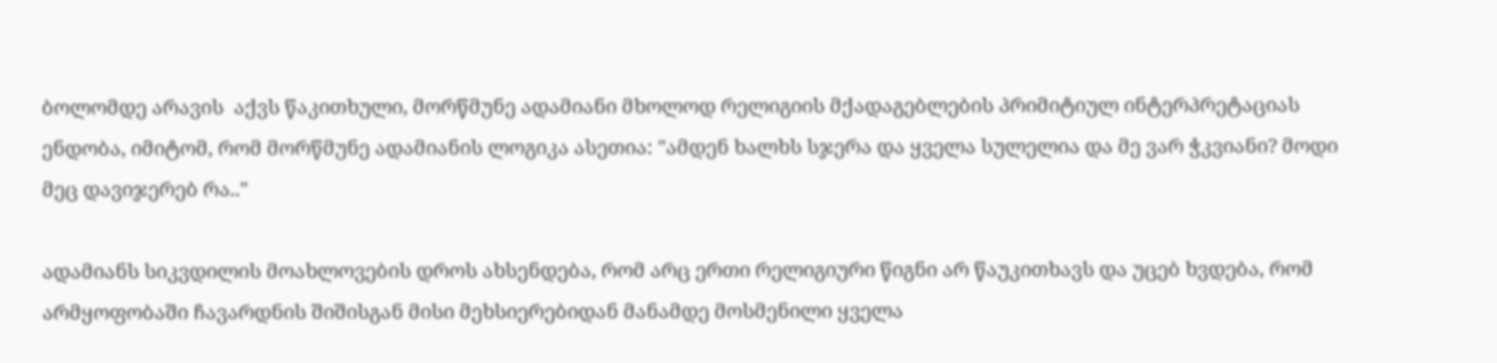ბოლომდე არავის  აქვს წაკითხული, მორწმუნე ადამიანი მხოლოდ რელიგიის მქადაგებლების პრიმიტიულ ინტერპრეტაციას ენდობა, იმიტომ, რომ მორწმუნე ადამიანის ლოგიკა ასეთია: "ამდენ ხალხს სჯერა და ყველა სულელია და მე ვარ ჭკვიანი? მოდი მეც დავიჯერებ რა.."

ადამიანს სიკვდილის მოახლოვების დროს ახსენდება, რომ არც ერთი რელიგიური წიგნი არ წაუკითხავს და უცებ ხვდება, რომ არმყოფობაში ჩავარდნის შიშისგან მისი მეხსიერებიდან მანამდე მოსმენილი ყველა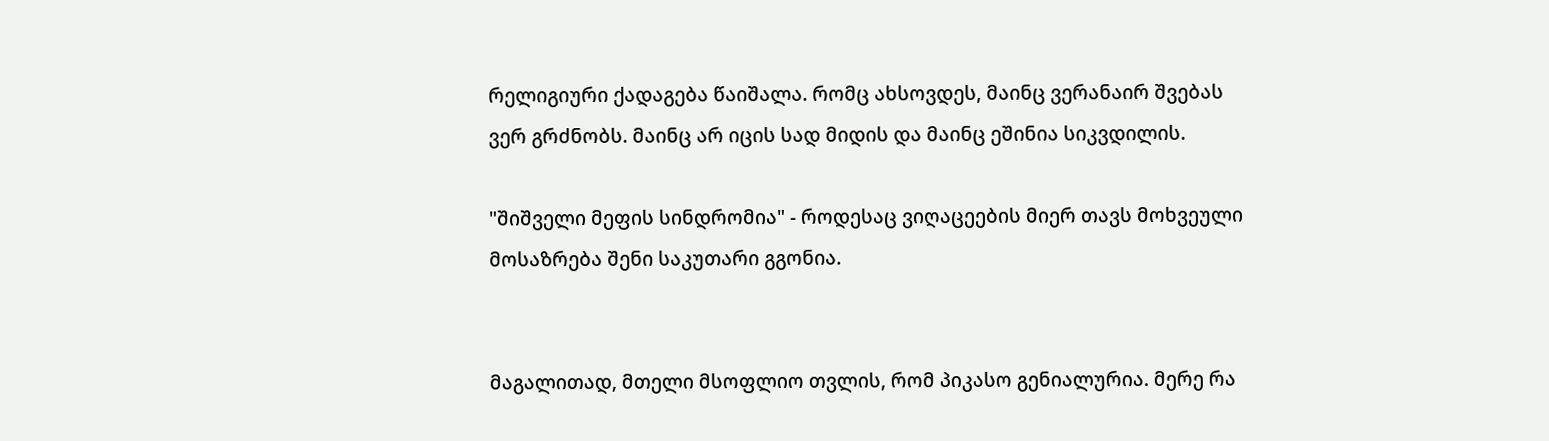რელიგიური ქადაგება წაიშალა. რომც ახსოვდეს, მაინც ვერანაირ შვებას ვერ გრძნობს. მაინც არ იცის სად მიდის და მაინც ეშინია სიკვდილის.

"შიშველი მეფის სინდრომია" - როდესაც ვიღაცეების მიერ თავს მოხვეული მოსაზრება შენი საკუთარი გგონია.


მაგალითად, მთელი მსოფლიო თვლის, რომ პიკასო გენიალურია. მერე რა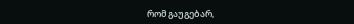რომ გაუგებარ,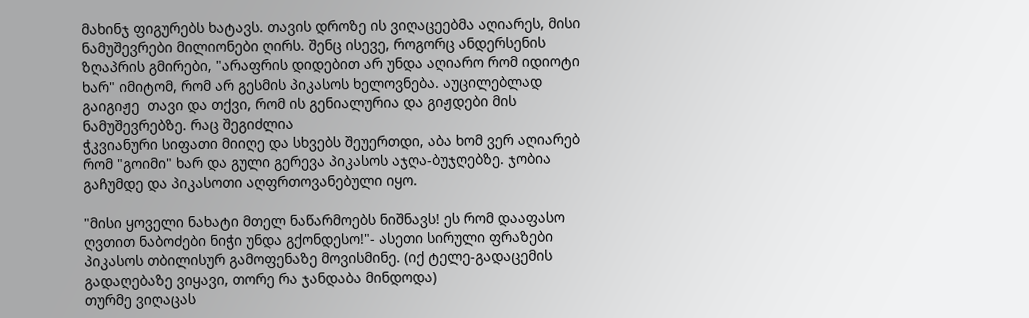მახინჯ ფიგურებს ხატავს. თავის დროზე ის ვიღაცეებმა აღიარეს, მისი ნამუშევრები მილიონები ღირს. შენც ისევე, როგორც ანდერსენის ზღაპრის გმირები, "არაფრის დიდებით არ უნდა აღიარო რომ იდიოტი ხარ" იმიტომ, რომ არ გესმის პიკასოს ხელოვნება. აუცილებლად გაიგიჟე  თავი და თქვი, რომ ის გენიალურია და გიჟდები მის ნამუშევრებზე. რაც შეგიძლია
ჭკვიანური სიფათი მიიღე და სხვებს შეუერთდი, აბა ხომ ვერ აღიარებ რომ "გოიმი" ხარ და გული გერევა პიკასოს აჯღა-ბუჯღებზე. ჯობია გაჩუმდე და პიკასოთი აღფრთოვანებული იყო.

"მისი ყოველი ნახატი მთელ ნაწარმოებს ნიშნავს! ეს რომ დააფასო ღვთით ნაბოძები ნიჭი უნდა გქონდესო!"- ასეთი სირული ფრაზები პიკასოს თბილისურ გამოფენაზე მოვისმინე. (იქ ტელე-გადაცემის გადაღებაზე ვიყავი, თორე რა ჯანდაბა მინდოდა)
თურმე ვიღაცას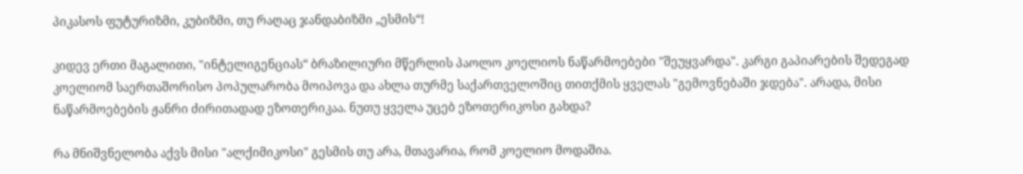პიკასოს ფუტურიზმი, კუბიზმი, თუ რაღაც ჯანდაბიზმი „ესმის“!

კიდევ ერთი მაგალითი, "ინტელიგენციას“ ბრაზილიური მწერლის პაოლო კოელიოს ნაწარმოებები "შეუყვარდა". კარგი გაპიარების შედეგად კოელიომ საერთაშორისო პოპულარობა მოიპოვა და ახლა თურმე საქართველოშიც თითქმის ყველას "გემოვნებაში ჯდება". არადა, მისი ნაწარმოებების ჟანრი ძირითადად ეზოთერიკაა. ნუთუ ყველა უცებ ეზოთერიკოსი გახდა?

რა მნიშვნელობა აქვს მისი "ალქიმიკოსი" გესმის თუ არა, მთავარია, რომ კოელიო მოდაშია.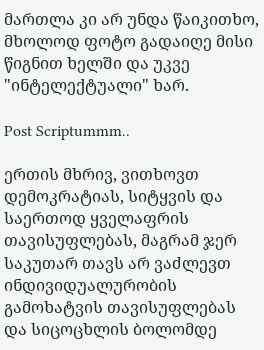მართლა კი არ უნდა წაიკითხო, მხოლოდ ფოტო გადაიღე მისი წიგნით ხელში და უკვე "ინტელექტუალი" ხარ.

Post Scriptummm..

ერთის მხრივ, ვითხოვთ დემოკრატიას, სიტყვის და საერთოდ ყველაფრის თავისუფლებას, მაგრამ ჯერ საკუთარ თავს არ ვაძლევთ ინდივიდუალურობის გამოხატვის თავისუფლებას და სიცოცხლის ბოლომდე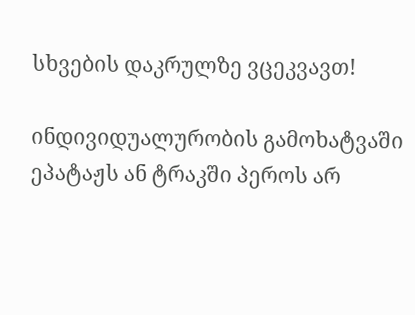სხვების დაკრულზე ვცეკვავთ!

ინდივიდუალურობის გამოხატვაში ეპატაჟს ან ტრაკში პეროს არ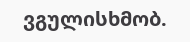ვგულისხმობ.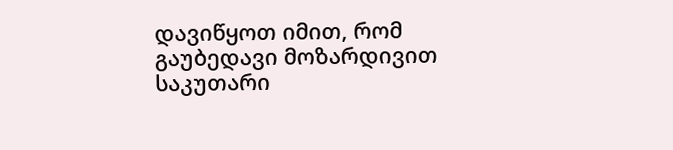დავიწყოთ იმით, რომ გაუბედავი მოზარდივით საკუთარი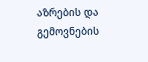აზრების და გემოვნების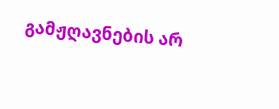გამჟღავნების არ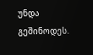უნდა გეშინოდეს.